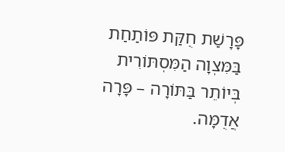פָּרָשַׁת חֻקַּת פּוֹתַחַת בַּמִּצְוָה הַמִּסְתּוֹרִית בְּיוֹתֵר בַּתּוֹרָה – פָּרָה אֲדֻמָּה.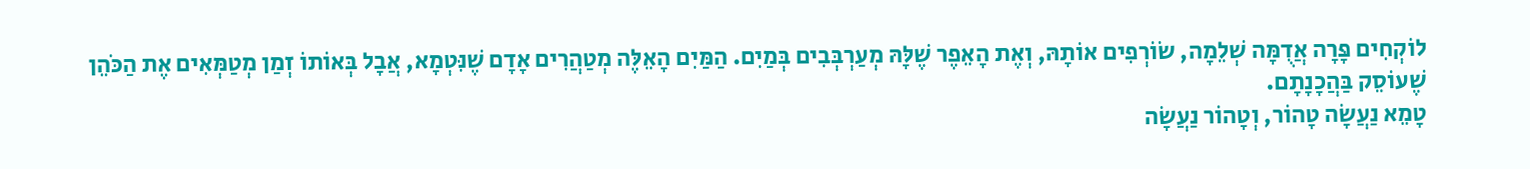לוֹקְחִים פָּרָה אֲדֻמָּה שְׁלֵמָה, שׂוֹרְפִים אוֹתָהּ, וְאֶת הָאֵפֶר שֶׁלָּהּ מְעַרְבְּבִים בְּמַיִם. הַמַּיִם הָאֵלֶּה מְטַהֲרִים אָדָם שֶׁנִּטְמָא, אֲבָל בְּאוֹתוֹ זְמַן מְטַמְּאִים אֶת הַכֹּהֵן שֶׁעוֹסֵק בַּהֲכָנָתָם.
טָמֵא נַעֲשָׂה טָהוֹר, וְטָהוֹר נַעֲשָׂה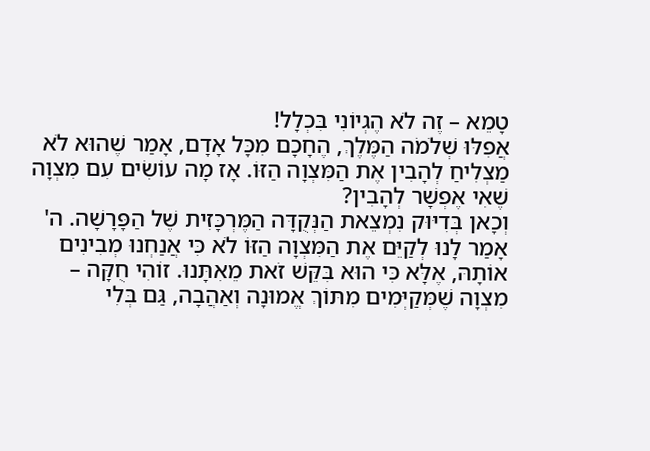טָמֵא – זֶה לֹא הֶגְיוֹנִי בִּכְלָל!
אֲפִלּוּ שְׁלֹמֹה הַמֶּלֶךְ, הֶחָכָם מִכָּל אָדָם, אָמַר שֶׁהוּא לֹא מַצְלִיחַ לְהָבִין אֶת הַמִּצְוָה הַזּוֹ. אָז מָה עוֹשִׂים עִם מִצְוָה שֶׁאִי אֶפְשָׁר לְהָבִין?
וְכָאן בְּדִיּוּק נִמְצֵאת הַנְּקֻדָּה הַמֶּרְכָּזִית שֶׁל הַפָּרָשָׁה. ה' אָמַר לָנוּ לְקַיֵּם אֶת הַמִּצְוָה הַזּוֹ לֹא כִּי אֲנַחְנוּ מְבִינִים אוֹתָהּ, אֶלָּא כִּי הוּא בִּקֵּשׁ זֹאת מֵאִתָּנוּ. זוֹהִי חֻקָּה – מִצְוָה שֶׁמְּקַיְּמִים מִתּוֹךְ אֱמוּנָה וְאַהֲבָה, גַּם בְּלִי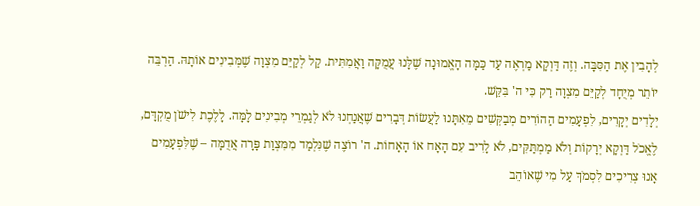לְהָבִין אֶת הַסִּבָּה. וְזֶה דַּוְקָא מַרְאֶה עַד כַּמָּה הָאֱמוּנָה שֶׁלָּנוּ עֲמֻקָּה וַאֲמִתִּית. קַל לְקַיֵּם מִצְוָה שֶׁמְּבִינִים אוֹתָהּ. הַרְבֵּה יוֹתֵר מְיֻחָד לְקַיֵּם מִצְוָה רַק כִּי ה' בִּקֵּשׁ.
יְלָדִים יְקָרִים, לִפְעָמִים הַהוֹרִים מְבַקְּשִׁים מֵאִתָּנוּ לַעֲשׂוֹת דְּבָרִים שֶׁאֲנַחְנוּ לֹא לְגַמְרֵי מְבִינִים לָמָּה. לָלֶכֶת לִישֹׁן מֻקְדָּם, לֶאֱכֹל דַּוְקָא יְרָקוֹת וְלֹא מַמְתַּקִּים, לֹא לָרִיב עִם הָאָח אוֹ הָאָחוֹת. ה' רוֹצֶה שֶׁנִּלְמַד מִמִּצְוַת פָּרָה אֲדֻמָּה – שֶׁלִּפְעָמִים אָנוּ צְרִיכִים לִסְמֹךְ עַל מִי שֶׁאוֹהֵב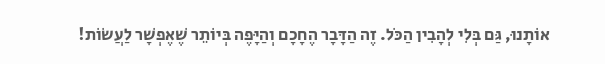אוֹתָנוּ, גַּם בְּלִי לְהָבִין הַכֹּל. זֶה הַדָּבָר הֶחָכָם וְהַיָּפֶה בְּיוֹתֵר שֶׁאֶפְשָׁר לַעֲשׂוֹת!